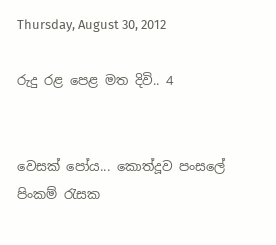Thursday, August 30, 2012

රුදු රළ පෙළ මත දිවි.. 4


වෙසක් පෝය... කොත්දූව පංසලේ පිංකම් රැසක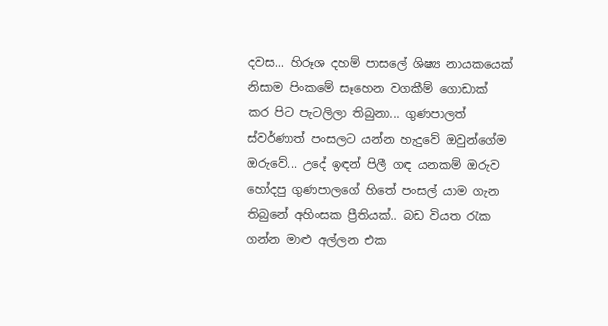දවස... හිරූශ දහම් පාසලේ ශිෂ්‍ය නායකයෙක් නිසාම පිංකමේ සෑහෙන වගකීම් ගොඩාක් කර පිට පැටලිලා තිබුනා... ගුණපාලත් ස්වර්ණාත් පංසලට යන්න හැදුවේ ඔවුන්ගේම ඔරුවේ... උදේ ඉඳන් පිලී ගඳ යනකම් ඔරුව හෝදපු ගුණපාලගේ හිතේ පංසල් යාම ගැන තිබුනේ අහිංසක ප්‍රීතියක්.. බඩ වියත රැක ගන්න මාළු අල්ලන එක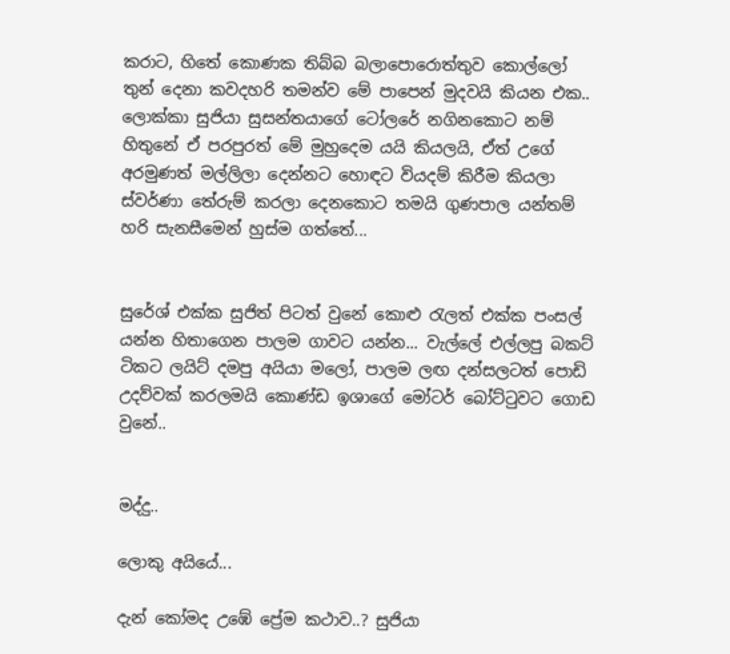කරාට, හිතේ කොණක තිබ්බ බලාපොරොත්තුව කොල්ලෝ තුන් දෙනා කවදහරි තමන්ව මේ පාපෙන් මුදවයි කියන එක.. ලොක්කා සුජියා සුසන්තයාගේ ටෝලරේ නගිනකොට නම් හිතුනේ ඒ පරපුරත් මේ මුහුදෙම යයි කියලයි, ඒත් උගේ අරමුණත් මල්ලිලා දෙන්නට හොඳට වියදම් කිරීම කියලා ස්වර්ණා තේරුම් කරලා දෙනකොට තමයි ගුණපාල යන්තම් හරි සැනසීමෙන් හුස්ම ගත්තේ...


සුරේශ් එක්ක සුජිත් පිටත් වුනේ කොළු රැලත් එක්ක පංසල් යන්න හිතාගෙන පාලම ගාවට යන්න... වැල්ලේ එල්ලපු බකට් ටිකට ලයිට් දමපු අයියා මලෝ, පාලම ලඟ දන්සලටත් පොඩි උදව්වක් කරලමයි කොණ්ඩ ඉශාගේ මෝටර් බෝට්ටුවට ගොඩ වුනේ..


මද්දු..

ලොකු අයියේ...

දැන් කෝමද උඹේ ප්‍රේම කථාව..? සුජියා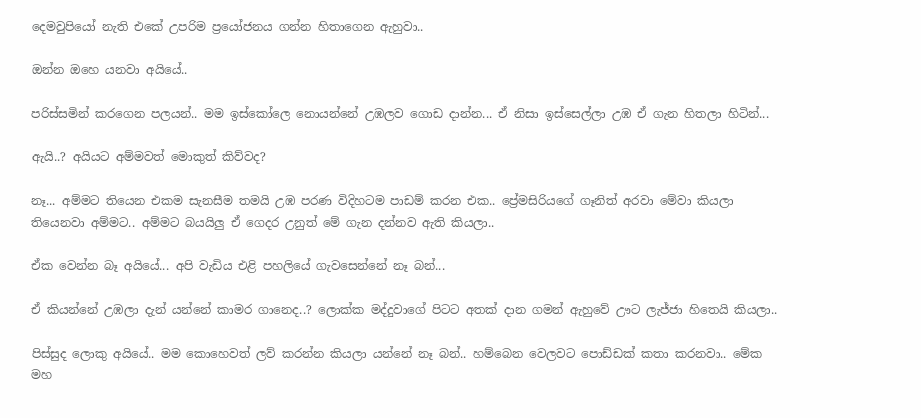දෙමවුපියෝ නැති එකේ උපරිම ප්‍රයෝජනය ගන්න හිතාගෙන ඇහුවා..

ඔන්න ඔහෙ යනවා අයියේ..

පරිස්සමින් කරගෙන පලයන්.. මම ඉස්කෝලෙ නොයන්නේ උඹලව ගොඩ දාන්න... ඒ නිසා ඉස්සෙල්ලා උඹ ඒ ගැන හිතලා හිටින්...

ඇයි..? අයියට අම්මවත් මොකුත් කිව්වද?

නෑ... අම්මට තියෙන එකම සැනසීම තමයි උඹ පරණ විදිහටම පාඩම් කරන එක.. ප්‍රේමසිරියගේ ගෑනිත් අරවා මේවා කියලා තියෙනවා අම්මට.. අම්මට බයයිලු ඒ ගෙදර උනුත් මේ ගැන දන්නව ඇති කියලා..

ඒක වෙන්න බෑ අයියේ... අපි වැඩිය එළි පහලියේ ගැවසෙන්නේ නෑ බන්...

ඒ කියන්නේ උඹලා දැන් යන්නේ කාමර ගානෙද..? ලොක්ක මද්දුවාගේ පිටට අතක් දාන ගමන් ඇහුවේ ඌට ලැජ්ජා හිතෙයි කියලා..

පිස්සුද ලොකු අයියේ.. මම කොහෙවත් ලව් කරන්න කියලා යන්නේ නෑ බන්.. හම්බෙන වෙලවට පොඩ්ඩක් කතා කරනවා.. මේක මහ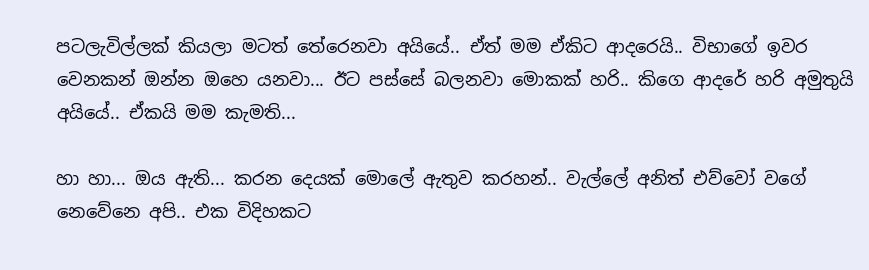පටලැවිල්ලක් කියලා මටත් තේරෙනවා අයියේ.. ඒත් මම ඒකිට ආදරෙයි.. විභාගේ ඉවර වෙනකන් ඔන්න ඔහෙ යනවා... ඊට පස්සේ බලනවා මොකක් හරි.. කිගෙ ආදරේ හරි අමුතුයි අයියේ.. ඒකයි මම කැමති...

හා හා... ඔය ඇති... කරන දෙයක් මොලේ ඇතුව කරහන්.. වැල්ලේ අනිත් එව්වෝ වගේ නෙවේනෙ අපි.. එක විදිහකට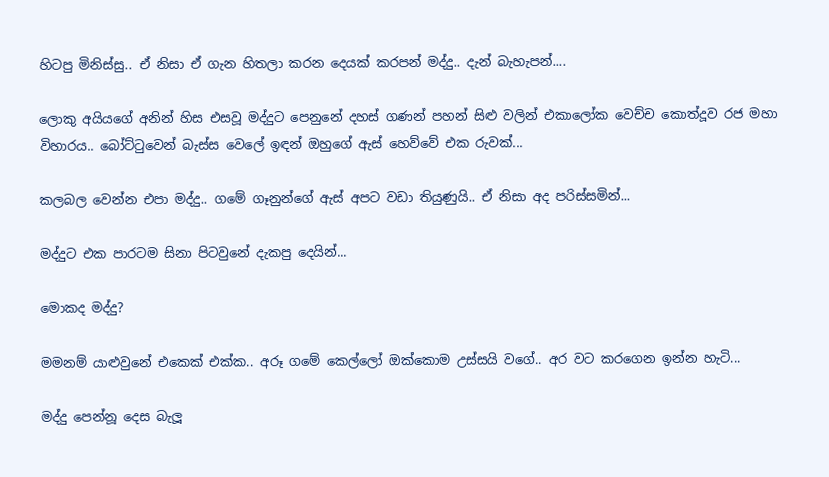හිටපු මිනිස්සු.. ඒ නිසා ඒ ගැන හිතලා කරන දෙයක් කරපන් මද්දු.. දැන් බැහැපන්....

ලොකු අයියගේ අනින් හිස එසවූ මද්දුට පෙනුනේ දහස් ගණන් පහන් සිළු වලින් එකාලෝක වෙච්ච කොත්දූව රජ මහා විහාරය.. බෝට්ටුවෙන් බැස්ස වෙලේ ඉඳන් ඔහුගේ ඇස් හෙව්වේ එක රුවක්...

කලබල වෙන්න එපා මද්දු.. ගමේ ගෑනුන්ගේ ඇස් අපට වඩා තියුණුයි.. ඒ නිසා අද පරිස්සමින්...

මද්දුට එක පාරටම සිනා පිටවුනේ දැකපු දෙයින්...

මොකද මද්දු?

මමනම් යාළුවුනේ එකෙක් එක්ක.. අරූ ගමේ කෙල්ලෝ ඔක්කොම උස්සයි වගේ.. අර වට කරගෙන ඉන්න හැටි...

මද්දු පෙන්නූ දෙස බැලූ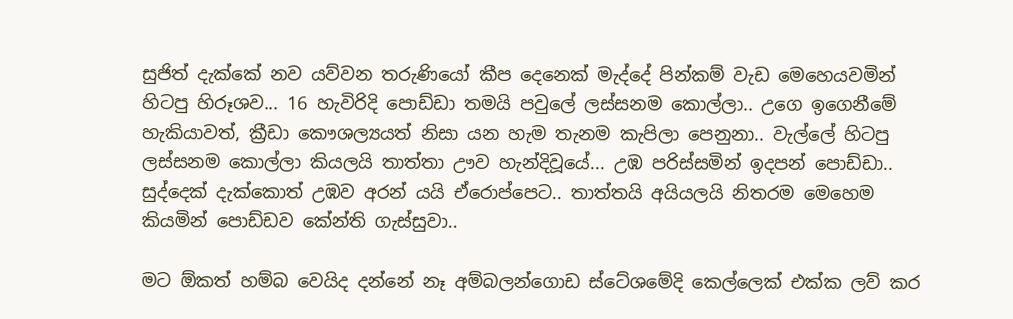සුජිත් දැක්කේ නව යව්වන තරුණියෝ කීප දෙනෙක් මැද්දේ පින්කම් වැඩ මෙහෙයවමින් හිටපු හිරූශව... 16 හැවිරිදි පොඩ්ඩා තමයි පවුලේ ලස්සනම කොල්ලා.. උගෙ ඉගෙනීමේ හැකියාවත්, ක්‍රීඩා කෞශල්‍යයත් නිසා යන හැම තැනම කැපිලා පෙනුනා.. වැල්ලේ හිටපු ලස්සනම කොල්ලා කියලයි තාත්තා ඌව හැන්දිවූයේ... උඹ පරිස්සමින් ඉදපන් පොඩ්ඩා.. සුද්දෙක් දැක්කොත් උඹව අරන් යයි ඒරොප්පෙට.. තාත්තයි අයියලයි නිතරම මෙහෙම කියමින් පොඩ්ඩව කේන්ති ගැස්සුවා..

මට ඕකත් හම්බ වෙයිද දන්නේ නෑ අම්බලන්ගොඩ ස්ටේශමේදි කෙල්ලෙක් එක්ක ලව් කර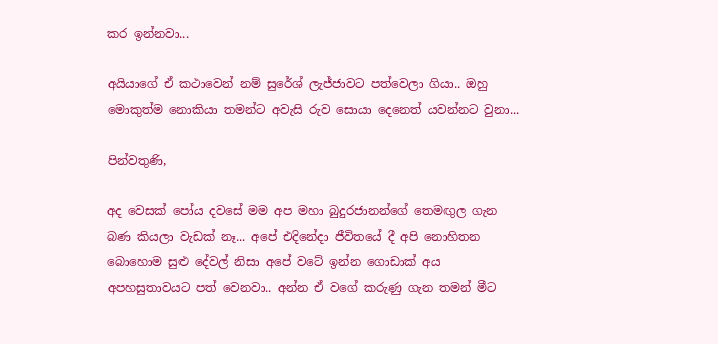කර ඉන්නවා...

අයියාගේ ඒ කථාවෙන් නම් සුරේශ් ලැජ්ජාවට පත්වෙලා ගියා.. ඔහු මොකුත්ම නොකියා තමන්ට අවැසි රුව සොයා දෙනෙත් යවන්නට වුනා...

පින්වතුණි,

අද වෙසක් පෝය දවසේ මම අප මහා බුදුරජානන්ගේ තෙමඟුල ගැන බණ කියලා වැඩක් නෑ... අපේ එදිනේදා ජීවිතයේ දී අපි නොහිතන බොහොම සුළු දේවල් නිසා අපේ වටේ ඉන්න ගොඩාක් අය අපහසුතාවයට පත් වෙනවා.. අන්න ඒ වගේ කරුණු ගැන තමන් මීට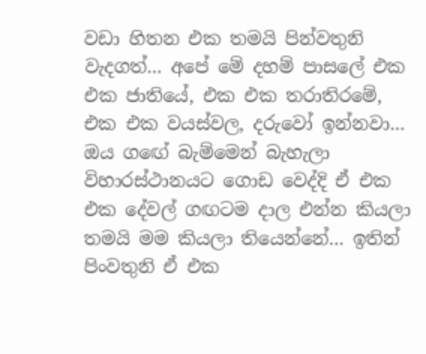වඩා හිතන එක තමයි පින්වතුනි වැදගත්... අපේ මේ දහම් පාසලේ එක එක ජාතියේ, එක එක තරාතිරමේ, එක එක වයස්වල, දරුවෝ ඉන්නවා... ඔය ගඟේ බැම්මෙන් බැහැලා විහාරස්ථානයට ගොඩ වෙද්දි ඒ එක එක දේවල් ගඟටම දාල එන්න කියලා තමයි මම කියලා තියෙන්නේ... ඉතින් පිංවතුනි ඒ එක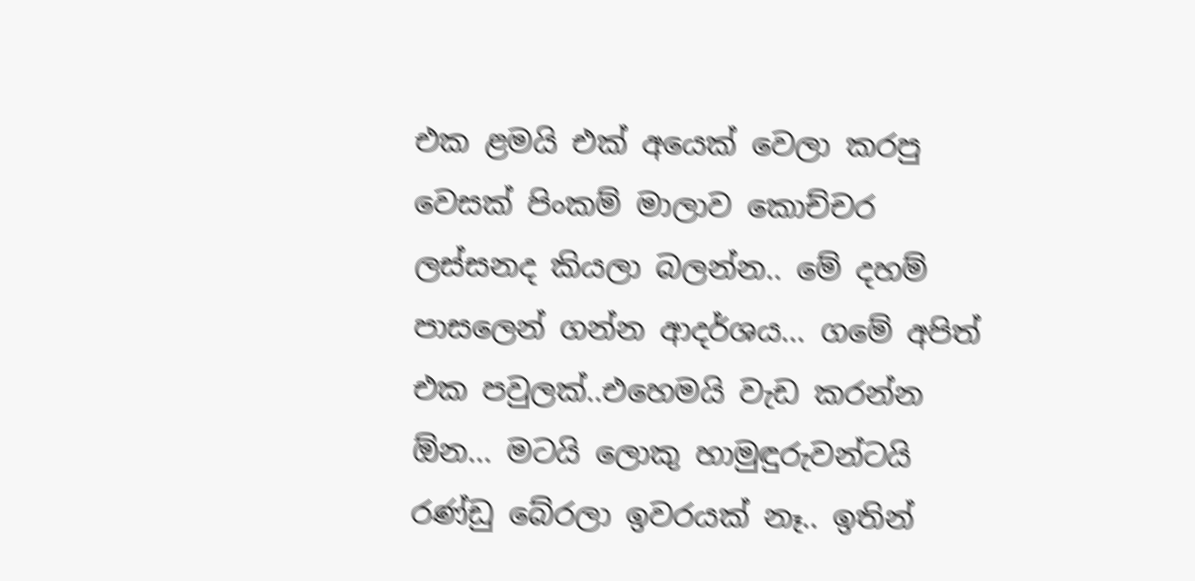එක ළමයි එක් අයෙක් වෙලා කරපු වෙසක් පිංකම් මාලාව කොච්චර ලස්සනද කියලා බලන්න.. මේ දහම් පාසලෙන් ගන්න ආදර්ශය... ගමේ අපිත් එක පවුලක්..එහෙමයි වැඩ කරන්න ඕන... මටයි ලොකු හාමුඳුරුවන්ටයි රණ්ඩු බේරලා ඉවරයක් නෑ.. ඉතින්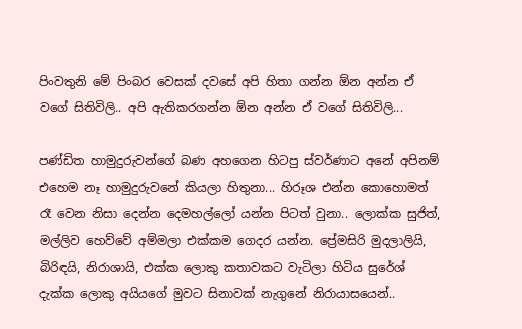පිංවතුනි මේ පිංබර වෙසක් දවසේ අපි හිතා ගන්න ඕන අන්න ඒ වගේ සිතිවිලි.. අපි ඇතිකරගන්න ඕන අන්න ඒ වගේ සිතිවිලි...

පණ්ඩිත හාමුදුරුවන්ගේ බණ අහගෙන හිටපු ස්වර්ණාට අනේ අපිනම් එහෙම නෑ හාමුදුරුවනේ කියලා හිතුනා... හිරූශ එන්න කොහොමත් රෑ වෙන නිසා දෙන්න දෙමහල්ලෝ යන්න පිටත් වුනා.. ලොක්ක සුජිත්, මල්ලිව හෙව්වේ අම්මලා එක්කම ගෙදර යන්න. ප්‍රේමසිරි මුදලාලියි, බිරිඳයි, නිරාශායි, එක්ක ලොකු කතාවකට වැටිලා හිටිය සුරේශ් දැක්ක ලොකු අයියගේ මුවට සිනාවක් නැගුනේ නිරායාසයෙන්..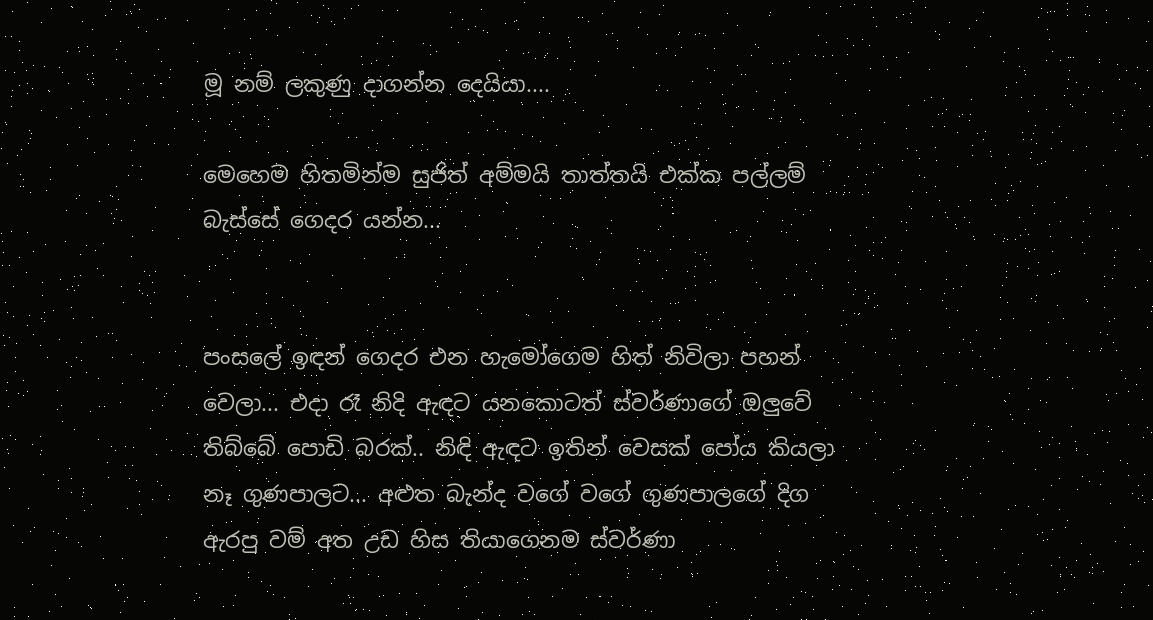මූ නම් ලකුණු දාගන්න දෙයියා....

මෙහෙම හිතමින්ම සුජිත් අම්මයි තාත්තයි එක්ක පල්ලම් බැස්සේ ගෙදර යන්න...


පංසලේ ඉඳන් ගෙදර එන හැමෝගෙම හිත් නිවිලා පහන් වෙලා... එදා රෑ නිදි ඇඳට යනකොටත් ස්වර්ණාගේ ඔලුවේ තිබ්බේ පොඩි බරක්.. නිඳි ඇඳට ඉතින් වෙසක් පෝය කියලා නෑ ගුණපාලට... අළුත බැන්ද වගේ වගේ ගුණපාලගේ දිග ඇරපු වම් අත උඩ හිස තියාගෙනම ස්වර්ණා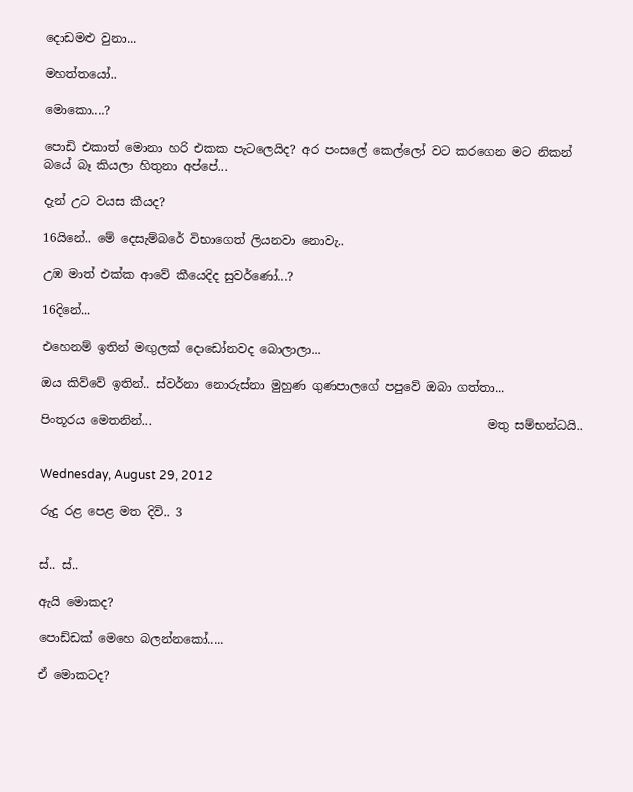දොඩමළු වුනා...

මහත්තයෝ..

මොකො....?

පොඩි එකාත් මොනා හරි එකක පැටලෙයිද? අර පංසලේ කෙල්ලෝ වට කරගෙන මට නිකන් බයේ බෑ කියලා හිතුනා අප්පේ...

දැන් උට වයස කීයද?

16යිනේ.. මේ දෙසැම්බරේ විභාගෙත් ලියනවා නොවැ..

උඹ මාත් එක්ක ආවේ කීයෙදිද සුවර්ණෝ...?

16දිනේ...

එහෙනම් ඉතින් මඟුලක් දොඩෝනවද බොලාලා...

ඔය කිව්වේ ඉතින්.. ස්වර්නා නොරුස්නා මුහුණ ගුණපාලගේ පපුවේ ඔබා ගත්තා...

පිංතූරය මෙතනින්...                                                        මතු සම්භන්ධයි..


Wednesday, August 29, 2012

රුදු රළ පෙළ මත දිවි.. 3


ස්.. ස්..

ඇයි මොකද?

පොඩ්ඩක් මෙහෙ බලන්නකෝ.....

ඒ මොකටද?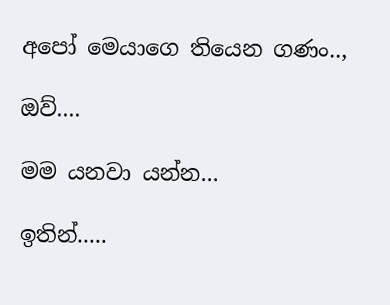අපෝ මෙයාගෙ තියෙන ගණං..,

ඔව්....

මම යනවා යන්න...

ඉතින්.....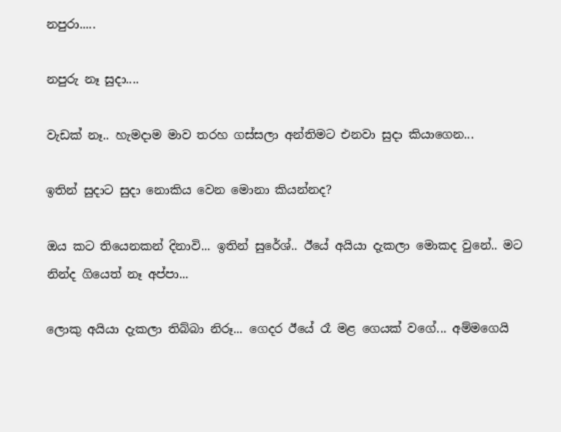නපුරා.....

නපුරු නෑ සුදා....

වැඩක් නෑ.. හැමදාම මාව තරහ ගස්සලා අන්තිමට එනවා සුදා කියාගෙන...

ඉතින් සුදාට සුදා නොකිය වෙන මොනා කියන්නද?

ඔය කට තියෙනකන් දිනාවි... ඉතින් සුරේශ්.. ඊයේ අයියා දැකලා මොකද වුනේ.. මට නින්ද ගියෙත් නෑ අප්පා...

ලොකු අයියා දැකලා තිබ්බා නිරූ... ගෙදර ඊයේ රෑ මළ ගෙයක් වගේ... අම්මගෙයි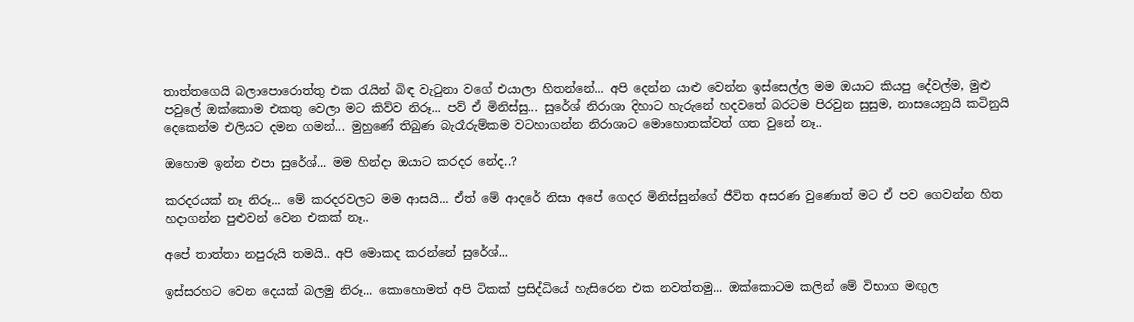තාත්තගෙයි බලාපොරොත්තු එක රැයින් බිඳ වැටුනා වගේ එයාලා හිතන්නේ... අපි දෙන්න යාළු වෙන්න ඉස්සෙල්ල මම ඔයාට කියපු දේවල්ම, මුළු පවුලේ ඔක්කොම එකතු වෙලා මට කිව්ව නිරූ... පව් ඒ මිනිස්සු... සුරේශ් නිරාශා දිහාට හැරුනේ හදවතේ බරටම පිරවුන සුසුම, නාසයෙනුයි කටිනුයි දෙකෙන්ම එලියට දමන ගමන්... මුහුණේ තිබුණ බැරෑරුම්කම වටහාගන්න නිරාශාට මොහොතක්වත් ගත වුනේ නෑ..

ඔහොම ඉන්න එපා සුරේශ්... මම හින්දා ඔයාට කරදර නේද..?

කරදරයක් නෑ නිරූ... මේ කරදරවලට මම ආසයි... ඒත් මේ ආදරේ නිසා අපේ ගෙදර මිනිස්සුන්ගේ ජීවිත අසරණ වුණොත් මට ඒ පව ගෙවන්න හිත හදාගන්න පුළුවන් වෙන එකක් නෑ..

අපේ තාත්තා නපුරුයි තමයි.. අපි මොකද කරන්නේ සුරේශ්...

ඉස්සරහට වෙන දෙයක් බලමු නිරූ... කොහොමත් අපි ටිකක් ප්‍රසිද්ධියේ හැසිරෙන එක නවත්තමු... ඔක්කොටම කලින් මේ විභාග මඟුල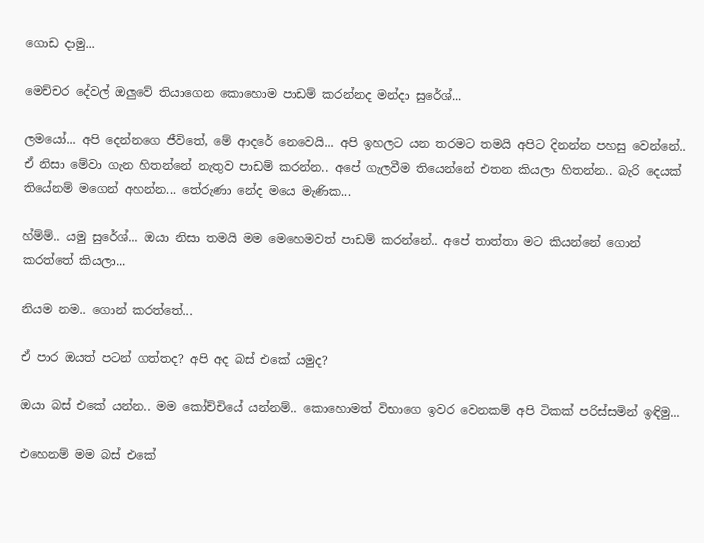ගොඩ දාමු...

මෙච්චර දේවල් ඔලුවේ තියාගෙන කොහොම පාඩම් කරන්නද මන්දා සුරේශ්...

ලමයෝ... අපි දෙන්නගෙ ජීවිතේ, මේ ආදරේ නෙවෙයි... අපි ඉහලට යන තරමට තමයි අපිට දිනන්න පහසු වෙන්නේ.. ඒ නිසා මේවා ගැන හිතන්නේ නැතුව පාඩම් කරන්න.. අපේ ගැලවීම තියෙන්නේ එතන කියලා හිතන්න.. බැරි දෙයක් තියේනම් මගෙන් අහන්න... තේරුණා නේද මයෙ මැණික...

හ්ම්ම්.. යමු සුරේශ්... ඔයා නිසා තමයි මම මෙහෙමවත් පාඩම් කරන්නේ.. අපේ තාත්තා මට කියන්නේ ගොන් කරත්තේ කියලා...

නියම නම.. ගොන් කරත්තේ...

ඒ පාර ඔයත් පටන් ගත්තද? අපි අද බස් එකේ යමුද?

ඔයා බස් එකේ යන්න.. මම කෝච්චියේ යන්නම්.. කොහොමත් විභාගෙ ඉවර වෙනකම් අපි ටිකක් පරිස්සමින් ඉඳිමු...

එහෙනම් මම බස් එකේ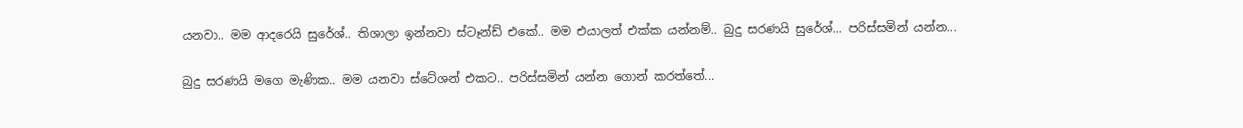යනවා.. මම ආදරෙයි සුරේශ්.. තිශාලා ඉන්නවා ස්ටෑන්ඩ් එකේ.. මම එයාලත් එක්ක යන්නම්.. බුදු සරණයි සුරේශ්... පරිස්සමින් යන්න...

බුදු සරණයි මගෙ මැණික.. මම යනවා ස්ටේශන් එකට.. පරිස්සමින් යන්න ගොන් කරත්තේ...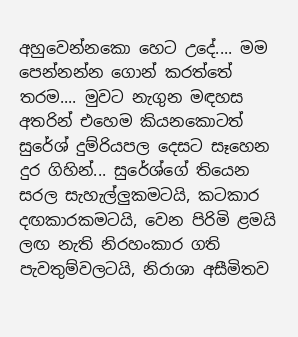අහුවෙන්නකො හෙට උදේ.... මම පෙන්නන්න ගොන් කරත්තේ තරම.... මුවට නැගුන මඳහස අතරින් එහෙම කියනකොටත් සුරේශ් දුම්රියපල දෙසට සෑහෙන දුර ගිහින්... සුරේශ්ගේ තියෙන සරල සැහැල්ලුකමටයි, කටකාර දඟකාරකමටයි, වෙන පිරිමි ළමයි ලඟ නැති නිරහංකාර ගති පැවතුම්වලටයි, නිරාශා අසීමිතව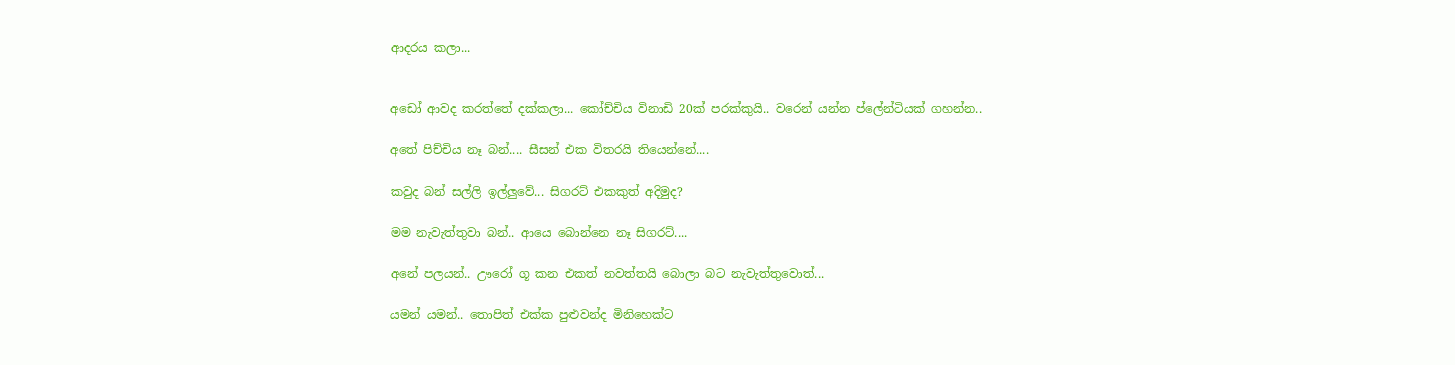ආදරය කලා...


අඩෝ ආවද කරත්තේ දක්කලා... කෝච්චිය විනාඩි 20ක් පරක්කුයි.. වරෙන් යන්න ප්ලේන්ටියක් ගහන්න..

අතේ පිච්චිය නෑ බන්.... සීසන් එක විතරයි තියෙන්නේ....

කවුද බන් සල්ලි ඉල්ලුවේ... සිගරට් එකකුත් අදිමුද?

මම නැවැත්තුවා බන්.. ආයෙ බොන්නෙ නෑ සිගරට්....

අනේ පලයන්.. ඌරෝ ගූ කන එකත් නවත්තයි බොලා බට නැවැත්තුවොත්...

යමන් යමන්.. තොපිත් එක්ක පුළුවන්ද මිනිහෙක්ට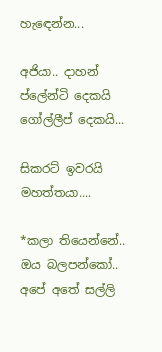හැඳෙන්න...

අජියා.. දාහන් ප්ලේන්ටි දෙකයි ගෝල්ලීප් දෙකයි...

සිකරට් ඉවරයි මහත්තයා....

*කලා තියෙන්නේ.. ඔය බලපන්කෝ.. අපේ අතේ සල්ලි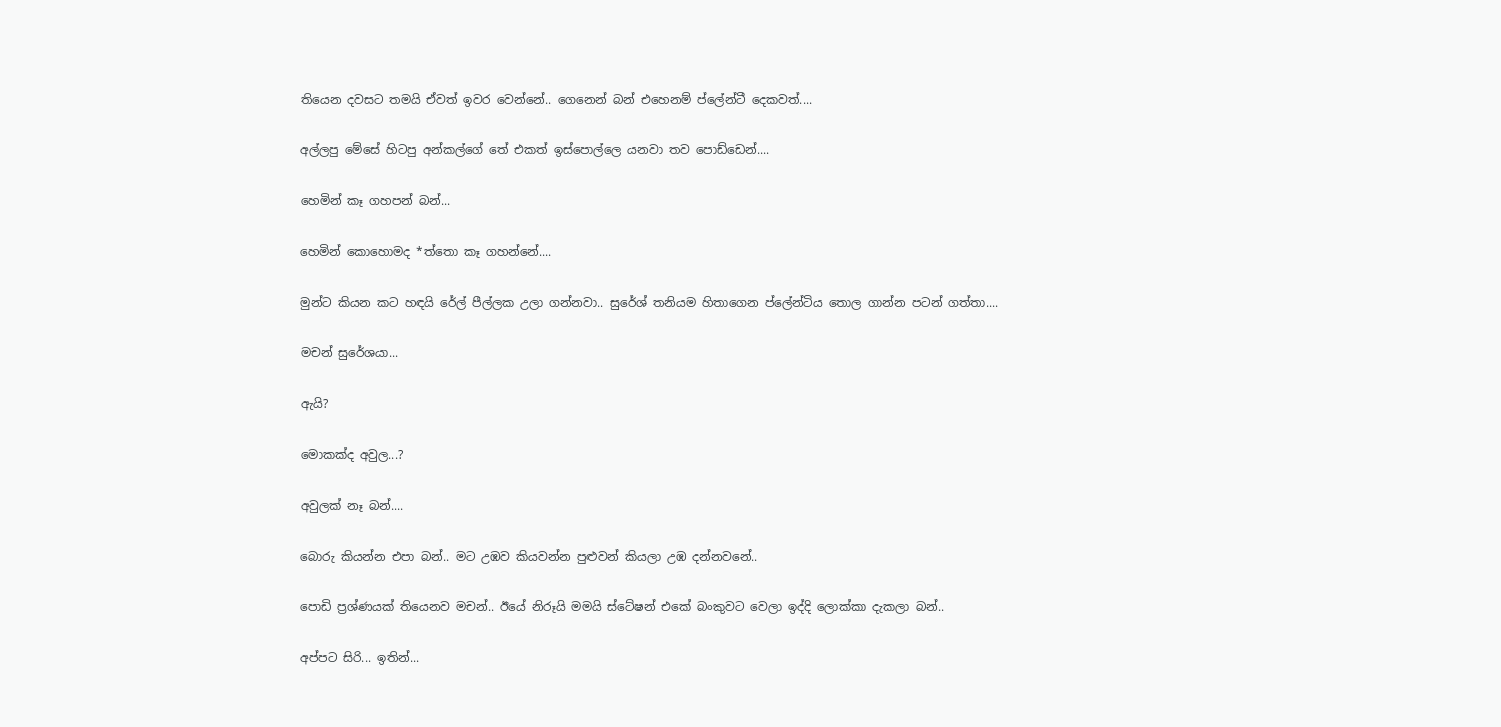තියෙන දවසට තමයි ඒවත් ඉවර වෙන්නේ.. ගෙනෙන් බන් එහෙනම් ප්ලේන්ටී දෙකවත්....

අල්ලපු මේසේ හිටපු අන්කල්ගේ තේ එකත් ඉස්පොල්ලෙ යනවා තව පොඩ්ඩෙන්....

හෙමින් කෑ ගහපන් බන්...

හෙමින් කොහොමද *ත්තො කෑ ගහන්නේ....

මුන්ට කියන කට හඳයි රේල් පීල්ලක උලා ගන්නවා.. සුරේශ් තනියම හිතාගෙන ප්ලේන්ටිය තොල ගාන්න පටන් ගත්තා....

මචන් සුරේශයා...

ඇයි?

මොකක්ද අවුල...?

අවුලක් නෑ බන්....

බොරු කියන්න එපා බන්.. මට උඹව කියවන්න පුළුවන් කියලා උඹ දන්නවනේ..

පොඩි ප්‍රශ්ණයක් තියෙනව මචන්.. ඊයේ නිරූයි මමයි ස්ටේෂන් එකේ බංකුවට වෙලා ඉද්දි ලොක්කා දැකලා බන්..

අප්පට සිරි... ඉතින්...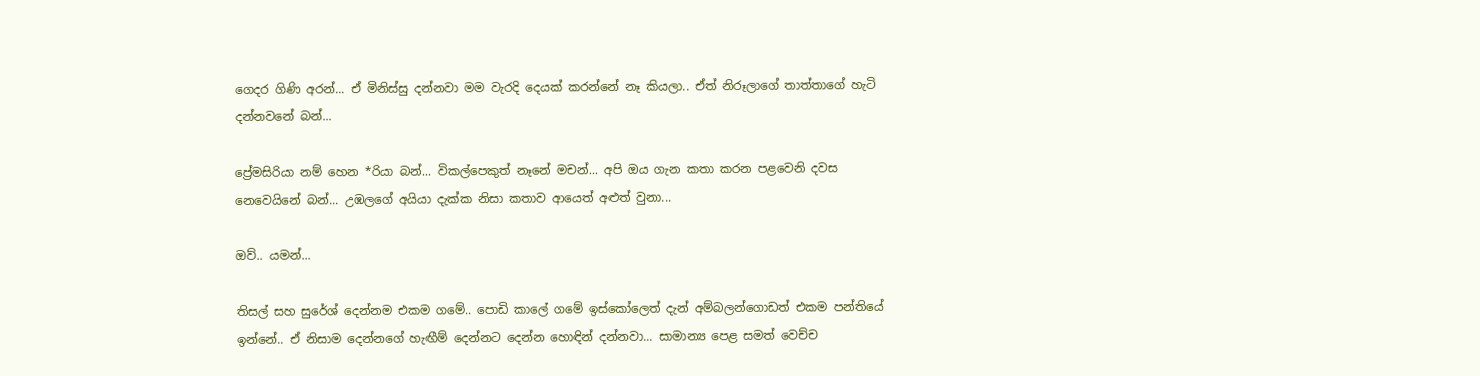ගෙදර ගිණි අරන්... ඒ මිනිස්සු දන්නවා මම වැරදි දෙයක් කරන්නේ නෑ කියලා.. ඒත් නිරූලාගේ තාත්තාගේ හැටි දන්නවනේ බන්...

ප්‍රේමසිරියා නම් හෙන *රියා බන්... විකල්පෙකුත් නෑනේ මචන්... අපි ඔය ගැන කතා කරන පළවෙනි දවස නෙවෙයිනේ බන්... උඹලගේ අයියා දැක්ක නිසා කතාව ආයෙත් අළුත් වුනා...

ඔව්.. යමන්...

තිසල් සහ සුරේශ් දෙන්නම එකම ගමේ.. පොඩි කාලේ ගමේ ඉස්කෝලෙත් දැන් අම්බලන්ගොඩත් එකම පන්තියේ ඉන්නේ.. ඒ නිසාම දෙන්නගේ හැඟීම් දෙන්නට දෙන්න හොඳින් දන්නවා... සාමාන්‍ය පෙළ සමත් වෙච්ච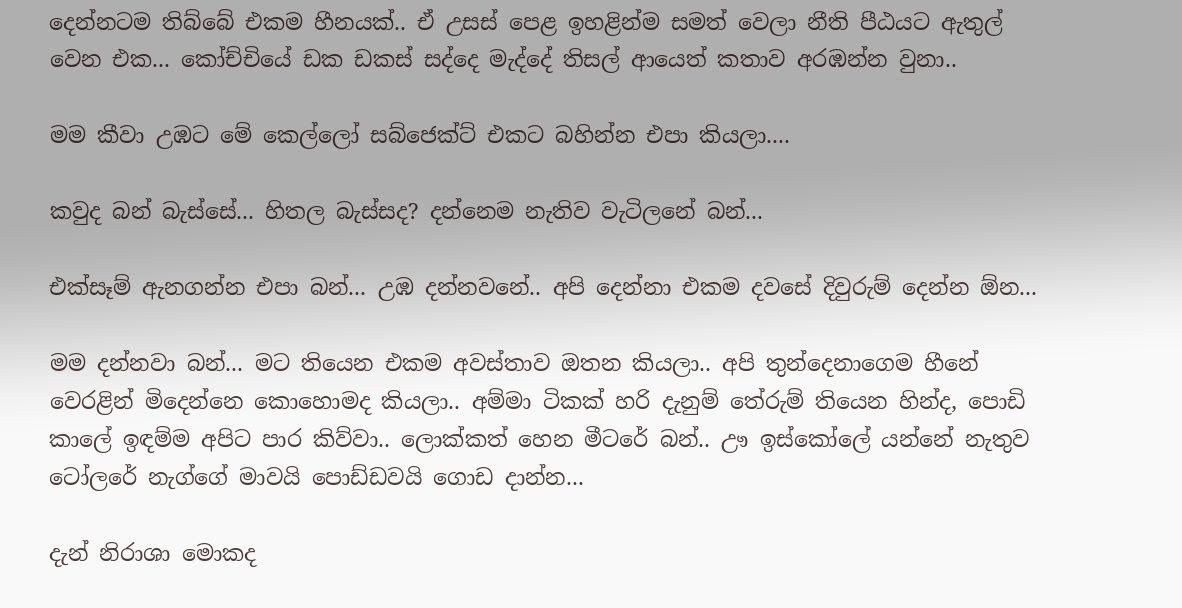දෙන්නටම තිබ්බේ එකම හීනයක්.. ඒ උසස් පෙළ ඉහළින්ම සමත් වෙලා නීති පීඨයට ඇතුල් වෙන එක... කෝච්චියේ ඩක ඩකස් සද්දෙ මැද්දේ තිසල් ආයෙත් කතාව අරඹන්න වුනා..

මම කීවා උඹට මේ කෙල්ලෝ සබ්ජෙක්ට් එකට බහින්න එපා කියලා....

කවුද බන් බැස්සේ... හිතල බැස්සද? දන්නෙම නැතිව වැටිලනේ බන්...

එක්සෑම් ඇනගන්න එපා බන්... උඹ දන්නවනේ.. අපි දෙන්නා එකම දවසේ දිවුරුම් දෙන්න ඕන...

මම දන්නවා බන්... මට තියෙන එකම අවස්තාව ඔතන කියලා.. අපි තුන්දෙනාගෙම හීනේ වෙරළින් මිදෙන්නෙ කොහොමද කියලා.. අම්මා ටිකක් හරි දැනුම් තේරුම් තියෙන හින්ද, පොඩි කාලේ ඉඳම්ම අපිට පාර කිව්වා.. ලොක්කත් හෙන මීටරේ බන්.. ඌ ඉස්කෝලේ යන්නේ නැතුව ටෝලරේ නැග්ගේ මාවයි පොඩ්ඩවයි ගොඩ දාන්න...

දැන් නිරාශා මොකද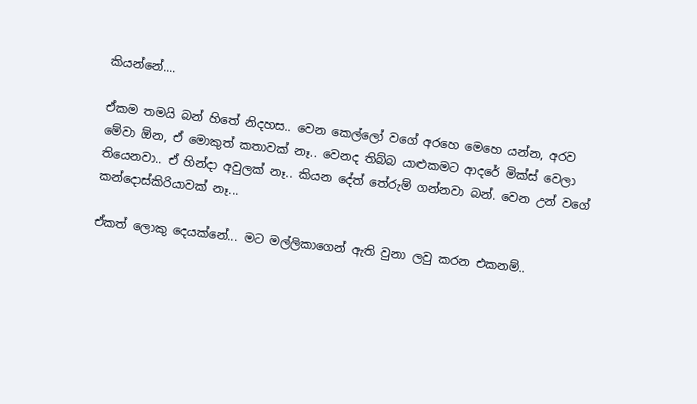කියන්නේ....

ඒකම තමයි බන් හිතේ නිදහස.. වෙන කෙල්ලෝ වගේ අරහෙ මෙහෙ යන්න, අරව මේවා ඕන, ඒ මොකුත් කතාවක් නෑ.. වෙනද තිබ්බ යාළුකමට ආදරේ මික්ස් වෙලා තියෙනවා.. ඒ හින්දා අවුලක් නෑ.. කියන දේත් තේරුම් ගන්නවා බන්. වෙන උන් වගේ කන්දොස්කිරියාවක් නෑ...

ඒකත් ලොකු දෙයක්නේ... මට මල්ලිකාගෙන් ඇති වුනා ලවු කරන එකනම්..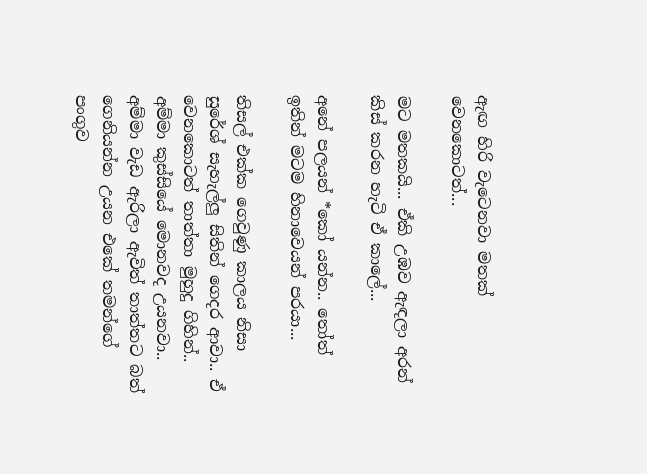ඇඟ හිරි වැටෙනවා මතක් වෙනකොටත්...

මට මතකයි... ඒකි උඹව ඇඳලා අරන් කිස් කරන හැටි ඒ කාලේ...

අනේ පලයන් *කෝ යන්න.. තෝත් ඉතින් මටම හිනාවෙයන් පරයා...

තිසල් එක්ක ගෙවුණු කාලය නිසා සුරේශ් සැහැල්ලු සිතින් ගෙදර ආවා.. ඒ වෙනකොටත් තාත්තා මුහුදු ගිහින්.. අම්මා කුස්සියේ මොනවද උයනවා.. අම්මා වැඩ ඇරිලා ඇවිත් තාත්තට බත් ගෙනියන්න උයන එකේ තමන්ගේ පංගුව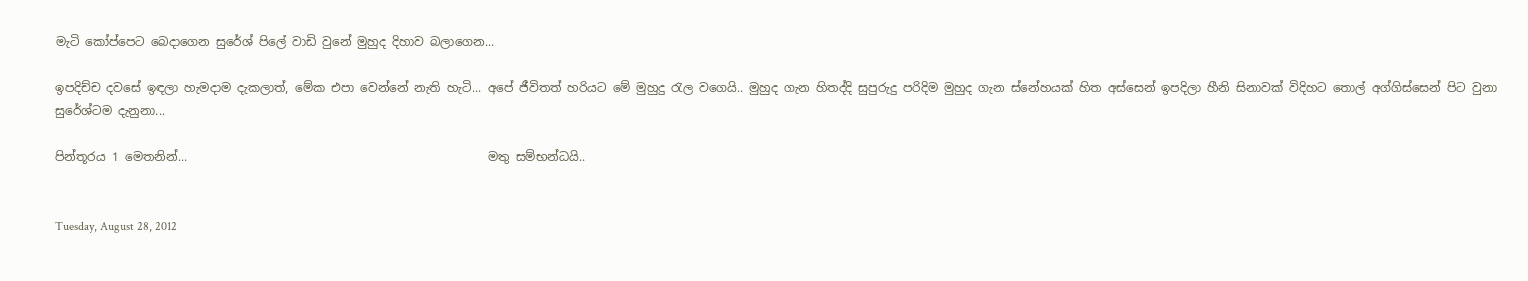මැටි කෝප්පෙට බෙදාගෙන සුරේශ් පිලේ වාඩි වුනේ මුහුද දිහාව බලාගෙන...

ඉපදිච්ච දවසේ ඉඳලා හැමදාම දැකලාත්, මේක එපා වෙන්නේ නැති හැටි... අපේ ජීවිතත් හරියට මේ මුහුදු රැල වගෙයි.. මුහුද ගැන හිතද්දි සුපුරුදු පරිදිම මුහුද ගැන ස්නේහයක් හිත අස්සෙන් ඉපදිලා හීනි සිනාවක් විදිහට තොල් අග්ගිස්සෙන් පිට වුනා සුරේශ්ටම දැනුනා...

පින්තූරය 1 මෙතනින්...                                                  මතු සම්භන්ධයි..


Tuesday, August 28, 2012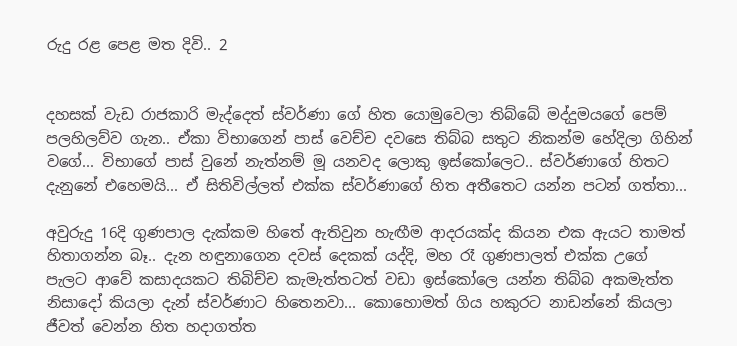රුදු රළ පෙළ මත දිවි.. 2


දහසක් වැඩ රාජකාරි මැද්දෙත් ස්වර්ණා ගේ හිත යොමුවෙලා තිබ්බේ මද්දුමයගේ පෙම් පලහිලව්ව ගැන.. ඒකා විභාගෙන් පාස් වෙච්ච දවසෙ තිබ්බ සතුට නිකන්ම හේදිලා ගිහින් වගේ... විභාගේ පාස් වුනේ නැත්නම් මූ යනවද ලොකු ඉස්කෝලෙට.. ස්වර්ණාගේ හිතට දැනුනේ එහෙමයි... ඒ සිතිවිල්ලත් එක්ක ස්වර්ණාගේ හිත අතීතෙට යන්න පටන් ගත්තා...

අවුරුදු 16දි ගුණපාල දැක්කම හිතේ ඇතිවුන හැඟීම ආදරයක්ද කියන එක ඇයට තාමත් හිතාගන්න බෑ.. දැන හඳුනාගෙන දවස් දෙකක් යද්දි, මහ රෑ ගුණපාලත් එක්ක උගේ පැලට ආවේ කසාදයකට තිබිච්ච කැමැත්තටත් වඩා ඉස්කෝලෙ යන්න තිබ්බ අකමැත්ත නිසාදෝ කියලා දැන් ස්වර්ණාට හිතෙනවා... කොහොමත් ගිය හකුරට නාඩන්නේ කියලා ජීවත් වෙන්න හිත හදාගත්ත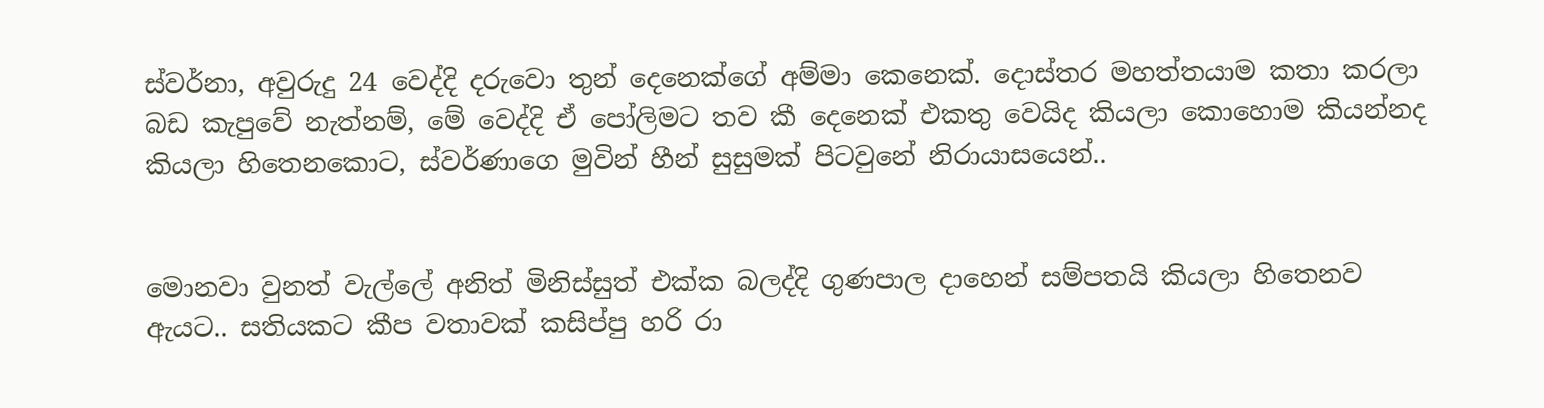ස්වර්නා, අවුරුදු 24 වෙද්දි දරුවො තුන් දෙනෙක්ගේ අම්මා කෙනෙක්. දොස්තර මහත්තයාම කතා කරලා බඩ කැපුවේ නැත්නම්, මේ වෙද්දි ඒ පෝලිමට තව කී දෙනෙක් එකතු වෙයිද කියලා කොහොම කියන්නද කියලා හිතෙනකොට, ස්වර්ණාගෙ මුවින් හීන් සුසුමක් පිටවුනේ නිරායාසයෙන්..


මොනවා වුනත් වැල්ලේ අනිත් මිනිස්සුත් එක්ක බලද්දි ගුණපාල දාහෙන් සම්පතයි කියලා හිතෙනව ඇයට.. සතියකට කීප වතාවක් කසිප්පු හරි රා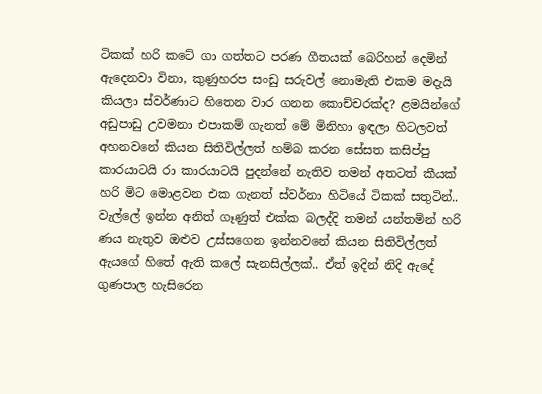ටිකක් හරි කටේ ගා ගත්තට පරණ ගීතයක් බෙරිහන් දෙමින් ඇදෙනවා විනා, කුණුහරප සංඩු සරුවල් නොමැති එකම මදැයි කියලා ස්වර්ණාට හිතෙන වාර ගනන කොච්චරක්ද? ළමයින්ගේ අඩුපාඩු උවමනා එපාකම් ගැනත් මේ මිනිහා ඉඳලා හිටලවත් අහනවනේ කියන සිතිවිල්ලත් හම්බ කරන සේසත කසිප්පු කාරයාටයි රා කාරයාටයි පුදන්නේ නැතිව තමන් අතටත් කීයක් හරි මිට මොළවන එක ගැනත් ස්වර්නා හිටියේ ටිකක් සතුටින්.. වැල්ලේ ඉන්න අනිත් ගෑණුත් එක්ක බලද්දි තමන් යන්තමින් හරි ණය නැතුව ඔළුව උස්සගෙන ඉන්නවනේ කියන සිතිවිල්ලත් ඇයගේ හිතේ ඇති කලේ සැනසිල්ලක්.. ඒත් ඉදින් නිදි ඇදේ ගුණපාල හැසිරෙන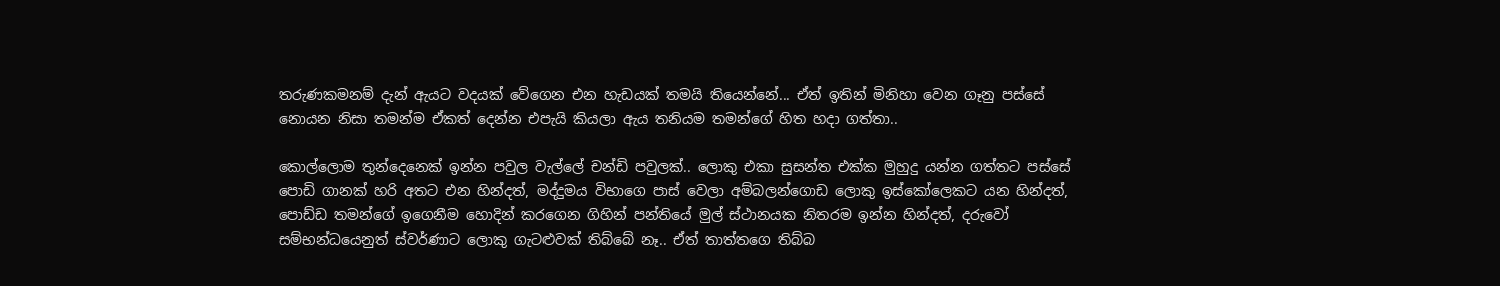තරුණකමනම් දැන් ඇයට වදයක් වේගෙන එන හැඩයක් තමයි තියෙන්නේ... ඒත් ඉතින් මිනිහා වෙන ගෑනු පස්සේ නොයන නිසා තමන්ම ඒකත් දෙන්න එපැයි කියලා ඇය තනියම තමන්ගේ හිත හදා ගත්තා..

කොල්ලොම තුන්දෙනෙක් ඉන්න පවුල වැල්ලේ චන්ඩි පවුලක්.. ලොකු එකා සුසන්ත එක්ක මුහුදු යන්න ගත්තට පස්සේ පොඩි ගානක් හරි අතට එන හින්දත්, මද්දුමය විභාගෙ පාස් වෙලා අම්බලන්ගොඩ ලොකු ඉස්කෝලෙකට යන හින්දත්, පොඩ්ඩ තමන්ගේ ඉගෙනීම හොදින් කරගෙන ගිහින් පන්තියේ මුල් ස්ථානයක නිතරම ඉන්න හින්දත්, දරුවෝ සම්භන්ධයෙනුත් ස්වර්ණාට ලොකු ගැටළුවක් තිබ්බේ නෑ.. ඒත් තාත්තගෙ තිබ්බ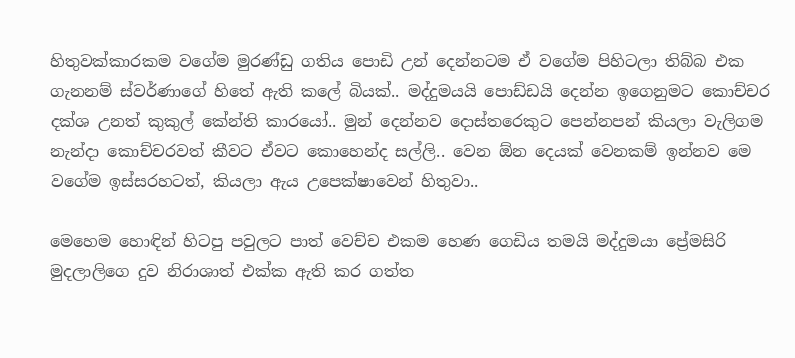හිතුවක්කාරකම වගේම මුරණ්ඩු ගතිය පොඩි උන් දෙන්නටම ඒ වගේම පිහිටලා තිබ්බ එක ගැනනම් ස්වර්ණාගේ හිතේ ඇති කලේ බියක්.. මද්දුමයයි පොඩ්ඩයි දෙන්න ඉගෙනුමට කොච්චර දක්ශ උනත් කුකුල් කේන්ති කාරයෝ.. මුන් දෙන්නව දොස්තරෙකුට පෙන්නපන් කියලා වැලිගම නැන්දා කොච්චරවත් කීවට ඒවට කොහෙන්ද සල්ලි.. වෙන ඕන දෙයක් වෙනකම් ඉන්නව මෙ වගේම ඉස්සරහටත්, කියලා ඇය උපෙක්ෂාවෙන් හිතුවා..

මෙහෙම හොඳින් හිටපු පවුලට පාත් වෙච්ච එකම හෙණ ගෙඩිය තමයි මද්දුමයා ප්‍රේමසිරි මුදලාලිගෙ දුව නිරාශාත් එක්ක ඇති කර ගත්ත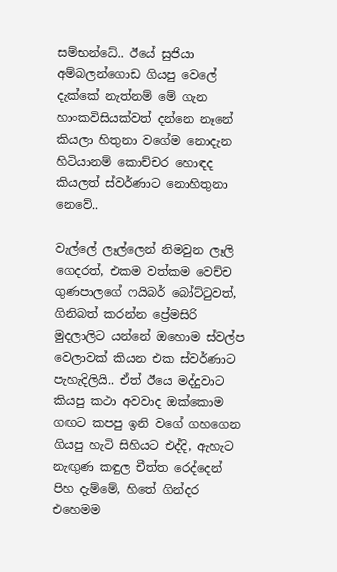සම්භන්ධේ.. ඊයේ සුජියා අම්බලන්ගොඩ ගියපු වෙලේ දැක්කේ නැත්නම් මේ ගැන හාංකවිසියක්වත් දන්නෙ නෑනේ කියලා හිතුනා වගේම නොදැන හිටියානම් කොච්චර හොඳද කියලත් ස්වර්ණාට නොහිතුනා නෙවේ..

වැල්ලේ ලෑල්ලෙන් නිමවුන ලෑලි ගෙදරත්, එකම වත්කම වෙච්ච ගුණපාලගේ ෆයිබර් බෝට්ටුවත්, ගිනිබත් කරන්න ප්‍රේමසිරි මුදලාලිට යන්නේ ඔහොම ස්වල්ප වෙලාවක් කියන එක ස්වර්ණාට පැහැදිලියි.. ඒත් ඊයෙ මද්දුවාට කියපු කථා අවවාද ඔක්කොම ගඟට කපපු ඉනි වගේ ගහගෙන ගියපු හැටි සිහියට එද්දි, ඇහැට නැඟුණ කඳුල චීත්ත රෙද්දෙන් පිහ දැම්මේ, හිතේ ගින්දර එහෙමම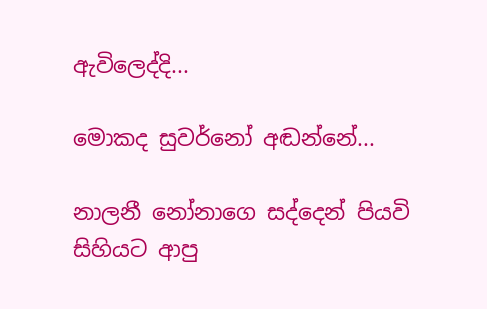ඇවිලෙද්දි...

මොකද සුවර්නෝ අඬන්නේ...

නාලනී නෝනාගෙ සද්දෙන් පියවි සිහියට ආපු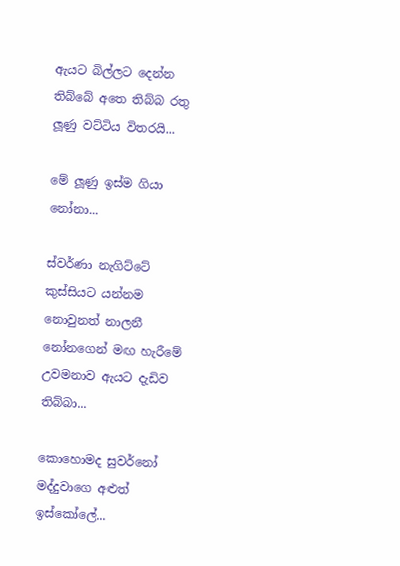ඇයට බිල්ලට දෙන්න තිබ්බේ අතෙ තිබ්බ රතු ලූණු වට්ටිය විතරයි...

මේ ලූණු ඉස්ම ගියා නෝනා...

ස්වර්ණා නැගිට්ටේ කුස්සියට යන්නම නොවුනත් නාලනී නෝනගෙන් මඟ හැරීමේ උවමනාව ඇයට දැඩිව තිබ්බා...

කොහොමද සුවර්නෝ මද්දුවාගෙ අළුත් ඉස්කෝලේ...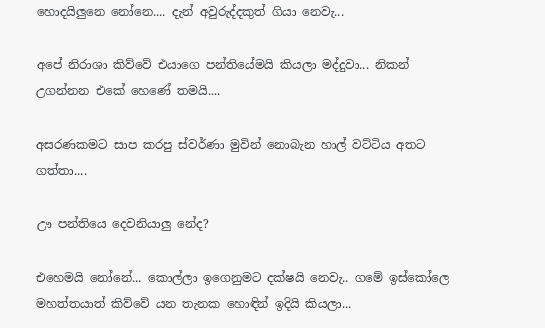හොදයිලුනෙ නෝනෙ.... දැන් අවුරුද්දකුත් ගියා නෙවැ...

අපේ නිරාශා කිව්වේ එයාගෙ පන්තියේමයි කියලා මද්දුවා... නිකන් උගන්නන එකේ හෙණේ තමයි....

අසරණකමට සාප කරපු ස්වර්ණා මුවින් නොබැන හාල් වට්ටිය අතට ගත්තා....

ඌ පන්තියෙ දෙවනියාලු නේද?

එහෙමයි නෝනේ... කොල්ලා ඉගෙනුමට දක්ෂයි නෙවැ.. ගමේ ඉස්කෝලෙ මහත්තයාත් කිව්වේ යන තැනක හොඳින් ඉදියි කියලා...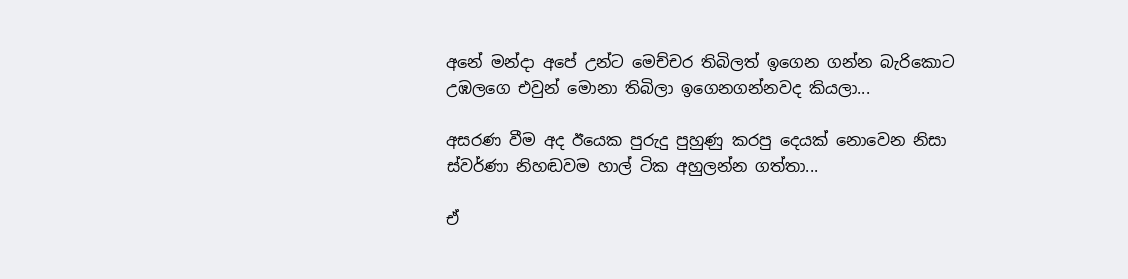අනේ මන්දා අපේ උන්ට මෙච්චර තිබිලත් ඉගෙන ගන්න බැරිකොට උඹලගෙ එවුන් මොනා තිබිලා ඉගෙනගන්නවද කියලා...

අසරණ වීම අද ඊයෙක පුරුදු පුහුණු කරපු දෙයක් නොවෙන නිසා ස්වර්ණා නිහඬවම හාල් ටික අහුලන්න ගත්තා...

ඒ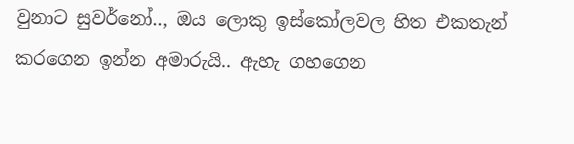වුනාට සුවර්නෝ.., ඔය ලොකු ඉස්කෝලවල හිත එකතැන් කරගෙන ඉන්න අමාරුයි.. ඇහැ ගහගෙන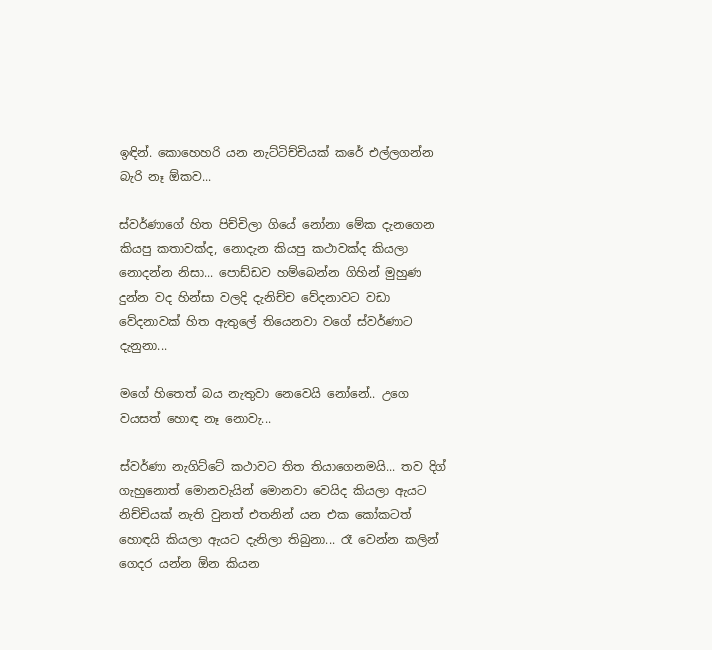ඉඳින්. කොහෙහරි යන නැට්ටිච්චියක් කරේ එල්ලගන්න බැරි නෑ ඕකව...

ස්වර්ණාගේ හිත පිච්චිලා ගියේ නෝනා මේක දැනගෙන කියපු කතාවක්ද, නොදැන කියපු කථාවක්ද කියලා නොදන්න නිසා... පොඩ්ඩව හම්බෙන්න ගිහින් මුහුණ දුන්න වද හින්සා වලදි දැනිච්ච වේදනාවට වඩා වේදනාවක් හිත ඇතුලේ තියෙනවා වගේ ස්වර්ණාට දැනුනා...

මගේ හිතෙත් බය නැතුවා නෙවෙයි නෝනේ.. උගෙ වයසත් හොඳ නෑ නොවැ...

ස්වර්ණා නැගිට්ටේ කථාවට තිත තියාගෙනමයි... තව දිග් ගැහුනොත් මොනවැයින් මොනවා වෙයිද කියලා ඇයට නිච්චියක් නැති වුනත් එතනින් යන එක කෝකටත් හොඳයි කියලා ඇයට දැනිලා තිබුනා... රෑ වෙන්න කලින් ගෙදර යන්න ඕන කියන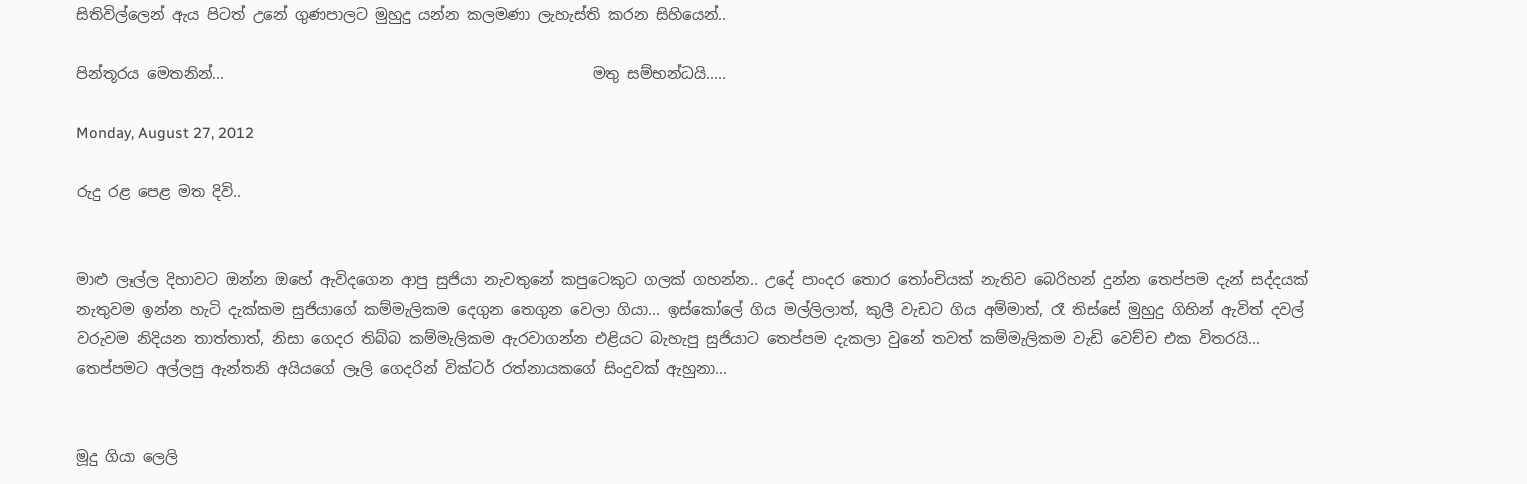සිතිවිල්ලෙන් ඇය පිටත් උනේ ගුණපාලට මුහුදු යන්න කලමණා ලැහැස්ති කරන සිහියෙන්..

පින්තූරය මෙතනින්...                                                 මතු සම්භන්ධයි.....

Monday, August 27, 2012

රුදු රළ පෙළ මත දිවි..


මාළු ලෑල්ල දිහාවට ඔන්න ඔහේ ඇවිදගෙන ආපු සුජියා නැවතුනේ කපුටෙකුට ගලක් ගහන්න.. උදේ පාංදර තොර තෝංචියක් නැතිව බෙරිහන් දුන්න තෙප්පම දැන් සද්දයක් නැතුවම ඉන්න හැටි දැක්කම සුජියාගේ කම්මැලිකම දෙගුන තෙගුන වෙලා ගියා... ඉස්කෝලේ ගිය මල්ලිලාත්, කුලී වැඩට ගිය අම්මාත්, රෑ තිස්සේ මුහුදු ගිහින් ඇවිත් දවල් වරුවම නිදියන තාත්තාත්, නිසා ගෙදර තිබ්බ කම්මැලිකම ඇරවාගන්න එළියට බැහැපු සුජියාට තෙප්පම දැකලා වුනේ තවත් කම්මැලිකම වැඩි වෙච්ච එක විතරයි... තෙප්පමට අල්ලපු ඇන්තනි අයියගේ ලෑලි ගෙදරින් වික්ටර් රත්නායකගේ සිංදුවක් ඇහුනා...


මූදු ගියා ලෙලි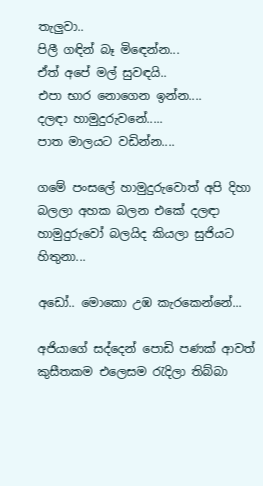තැලුවා..
පිලී ගඳින් බෑ මිඳෙන්න...
ඒත් අපේ මල් සුවඳයි..
එපා භාර නොගෙන ඉන්න....
දලඳා හාමුදුරුවනේ.....
පාත මාලයට වඩින්න....

ගමේ පංසලේ හාමුදුරුවොත් අපි දිහා බලලා අහක බලන එකේ දලඳා හාමුදුරුවෝ බලයිද කියලා සුජියට හිතුනා...

අඩෝ.. මොකො උඹ කැරකෙන්නේ...

අජියාගේ සද්දෙන් පොඩි පණක් ආවත් කුසීතකම එලෙසම රැදිලා තිබ්බා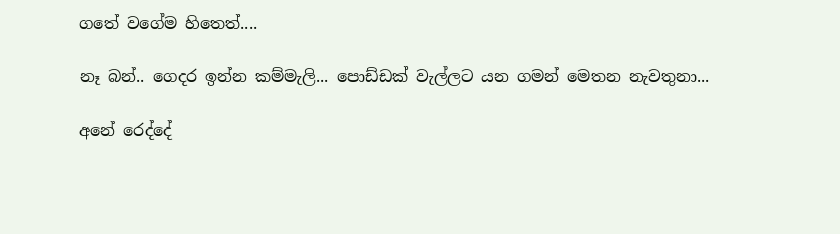ගතේ වගේම හිතෙත්....

නෑ බන්.. ගෙදර ඉන්න කම්මැලි... පොඩ්ඩක් වැල්ලට යන ගමන් මෙතන නැවතුනා...

අනේ රෙද්දේ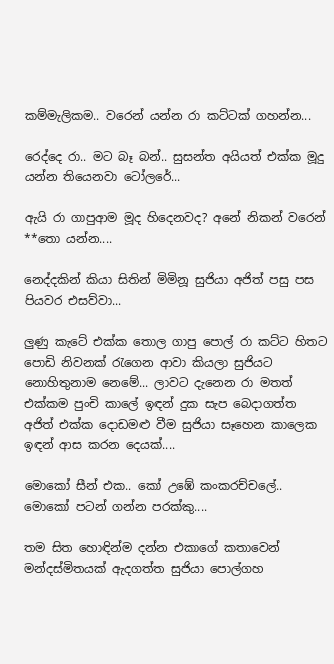කම්මැලිකම.. වරෙන් යන්න රා කට්ටක් ගහන්න...

රෙද්දෙ රා.. මට බෑ බන්.. සුසන්ත අයියත් එක්ක මූදු යන්න තියෙනවා ටෝලරේ...

ඇයි රා ගාපුආම මූද හිදෙනවද? අනේ නිකන් වරෙන් **තො යන්න....

නෙද්දකින් කියා සිතින් මිමිනූ සුජියා අජිත් පසු පස පියවර එසව්වා...

ලුණු කැටේ එක්ක තොල ගාපු පොල් රා කට්ට හිතට පොඩි නිවනක් රැගෙන ආවා කියලා සුජියට නොහිතුනාම නෙමේ... ලාවට දැනෙන රා මතත් එක්කම පුංචි කාලේ ඉඳන් දුක සැප බෙදාගත්ත අජිත් එක්ක දොඩමළු වීම සුජියා සෑහෙන කාලෙක ඉඳන් ආස කරන දෙයක්....

මොකෝ සීන් එක.. කෝ උඹේ කංකරච්චලේ.. මොකෝ පටන් ගන්න පරක්කු....

තම සිත හොඳින්ම දන්න එකාගේ කතාවෙන් මන්දස්මිතයක් ඇදගත්ත සුජියා පොල්ගහ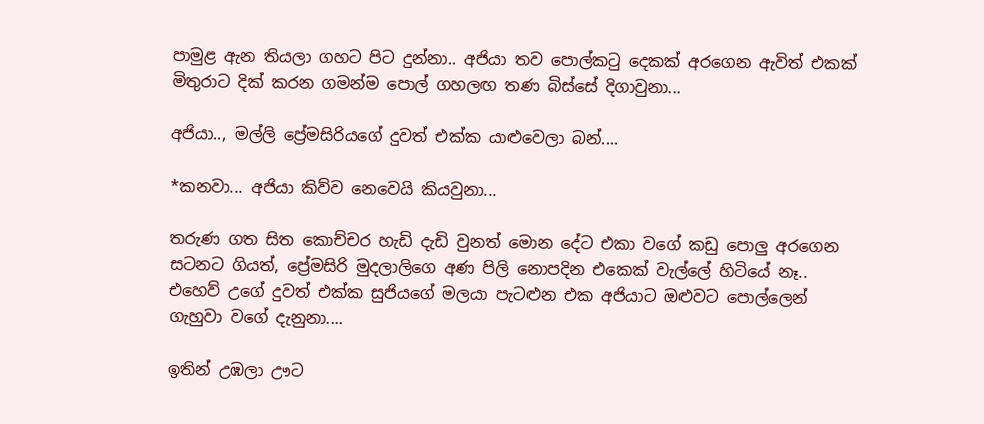පාමුළ ඇන තියලා ගහට පිට දුන්නා.. අජියා තව පොල්කටු දෙකක් අරගෙන ඇවිත් එකක් මිතුරාට දික් කරන ගමන්ම පොල් ගහලඟ තණ බිස්සේ දිගාවුනා...

අජියා.., මල්ලි ප්‍රේමසිරියගේ දුවත් එක්ක යාළුවෙලා බන්....

*කනවා... අජියා කිව්ව නෙවෙයි කියවුනා...

තරුණ ගත සිත කොච්චර හැඩි දැඩි වුනත් මොන දේට එකා වගේ කඩු පොලු අරගෙන සටනට ගියත්, ප්‍රේමසිරි මුදලාලිගෙ අණ පිලි නොපදින එකෙක් වැල්ලේ හිටියේ නෑ.. එහෙව් උගේ දුවත් එක්ක සුජියගේ මලයා පැටළුන එක අජියාට ඔළුවට පොල්ලෙන් ගැහුවා වගේ දැනුනා....

ඉතින් උඹලා ඌට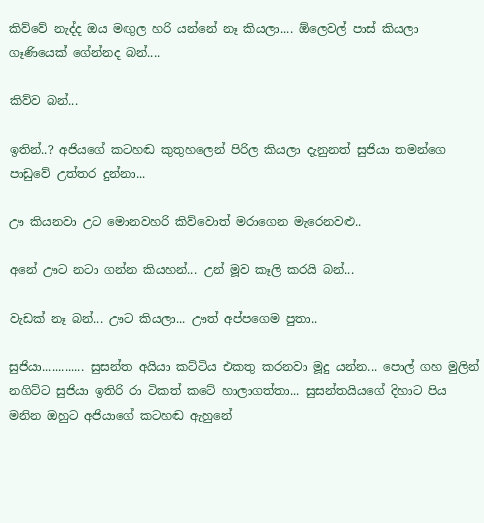කිව්වේ නැද්ද ඔය මඟුල හරි යන්නේ නෑ කියලා.... ඕලෙවල් පාස් කියලා ගෑණියෙක් ගේන්නද බන්....

කිව්ව බන්...

ඉතින්..? අජියගේ කටහඬ කුතුහලෙන් පිරිල කියලා දැනුනත් සුජියා තමන්ගෙ පාඩුවේ උත්තර දුන්නා...

ඌ කියනවා උට මොනවහරි කිව්වොත් මරාගෙන මැරෙනවළු..

අනේ ඌට නටා ගන්න කියහන්... උන් මූව කෑලි කරයි බන්...

වැඩක් නෑ බන්... ඌට කියලා... ඌත් අප්පගෙම පුතා..

සුජියා............. සුසන්ත අයියා කට්ටිය එකතු කරනවා මූදු යන්න... පොල් ගහ මුලින් නගිට්ට සුජියා ඉතිරි රා ටිකත් කටේ හාලාගත්තා... සුසන්තයියගේ දිහාට පිය මනින ඔහුට අජියාගේ කටහඬ ඇහුනේ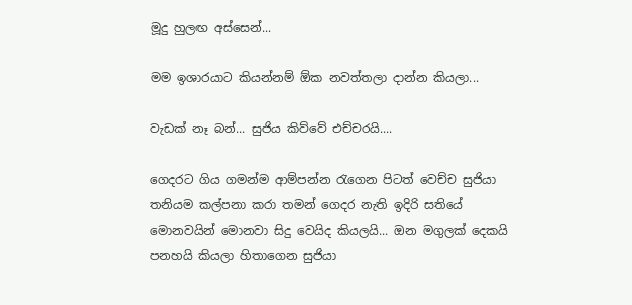මූදු හුලඟ අස්සෙන්...

මම ඉශාරයාට කියන්නම් ඕක නවත්තලා දාන්න කියලා...

වැඩක් නෑ බන්... සුජිය කිව්වේ එච්චරයි....

ගෙදරට ගිය ගමන්ම ආම්පන්න රැගෙන පිටත් වෙච්ච සුජියා තනියම කල්පනා කරා තමන් ගෙදර නැති ඉදිරි සතියේ මොනවයින් මොනවා සිදු වෙයිද කියලයි... ඔන මගුලක් දෙකයි පනහයි කියලා හිතාගෙන සුජියා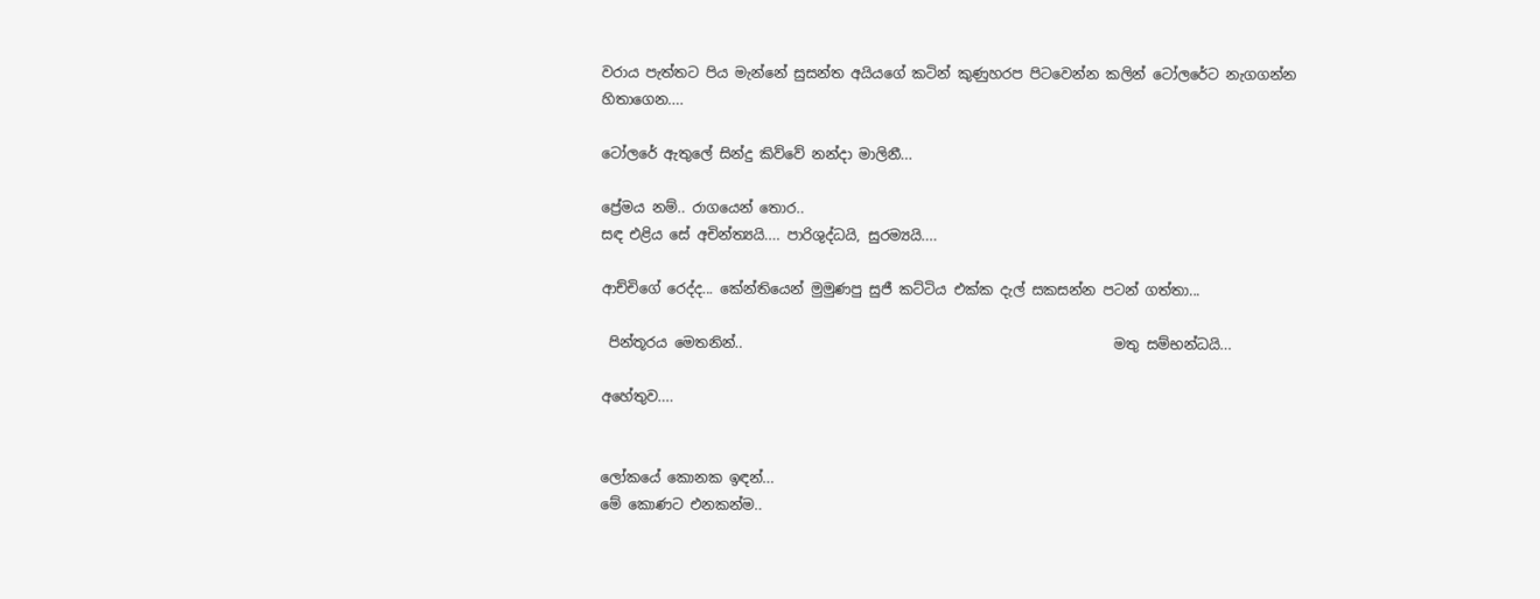වරාය පැත්තට පිය මැන්නේ සුසන්ත අයියගේ කටින් කුණුහරප පිටවෙන්න කලින් ටෝලරේට නැගගන්න හිතාගෙන....

ටෝලරේ ඇතුලේ සින්දු කිව්වේ නන්දා මාලිනී...

ප්‍රේමය නම්.. රාගයෙන් තොර..
සඳ එළිය සේ අචින්ත්‍යයි.... පාරිශුද්ධයි, සුරම්‍යයි....

ආච්චිගේ රෙද්ද... කේන්තියෙන් මුමුණපු සුජී කට්ටිය එක්ක දැල් සකසන්න පටන් ගත්තා...

 පින්තූරය මෙතනින්..                                                     මතු සම්භන්ධයි...

අහේතුව....


ලෝකයේ කොනක ඉඳන්...
මේ කොණට එනකන්ම..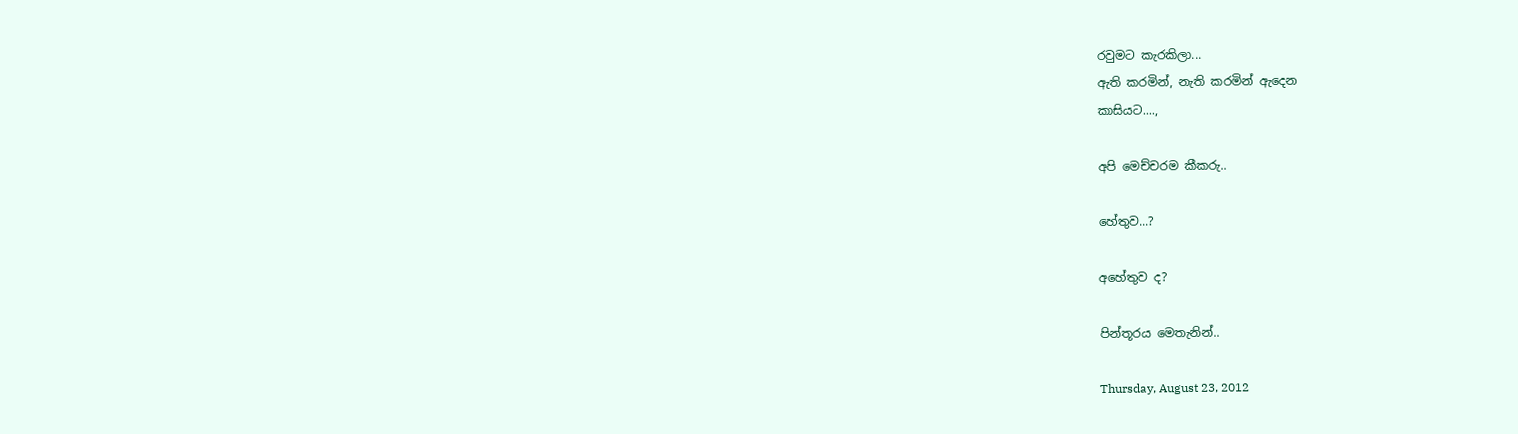රවුමට කැරකිලා...
ඇති කරමින්, නැති කරමින් ඇදෙන
කාසියට....,

අපි මෙච්චරම කීකරු..

හේතුව...?

අහේතුව ද?

පින්තූරය මෙතැනින්..

Thursday, August 23, 2012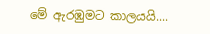මේ ඇරඹුමට කාලයයි....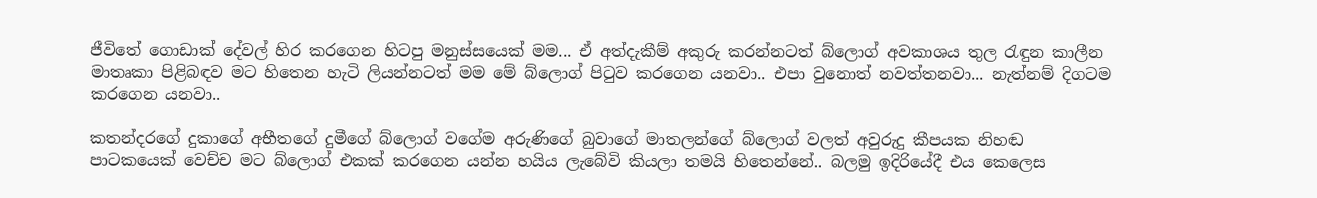ජීවිතේ ගොඩාක් දේවල් හිර කරගෙන හිටපු මනුස්සයෙක් මම... ඒ අත්දැකීම් අකුරු කරන්නටත් බ්ලොග් අවකාශය තුල රැඳුන කාලීන මාතෘකා පිළිබඳව මට හිතෙන හැටි ලියන්නටත් මම මේ බ්ලොග් පිටුව කරගෙන යනවා.. එපා වුනොත් නවත්තනවා... නැත්නම් දිගටම කරගෙන යනවා..

කතන්දරගේ දුකාගේ අභීතගේ දුමීගේ බ්ලොග් වගේම අරුණිගේ බුවාගේ මාතලන්ගේ බ්ලොග් වලත් අවුරුදු කීපයක නිහඬ පාටකයෙක් වෙච්ච මට බ්ලොග් එකක් කරගෙන යන්න හයිය ලැබේවි කියලා තමයි හිතෙන්නේ.. බලමු ඉදිරියේදී එය කෙලෙස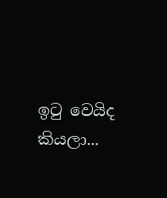ඉටු වෙයිද කියලා...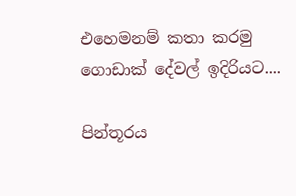එහෙමනම් කතා කරමු ගොඩාක් දේවල් ඉදිරියට....

පින්තූරය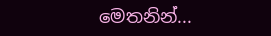මෙතනින්...